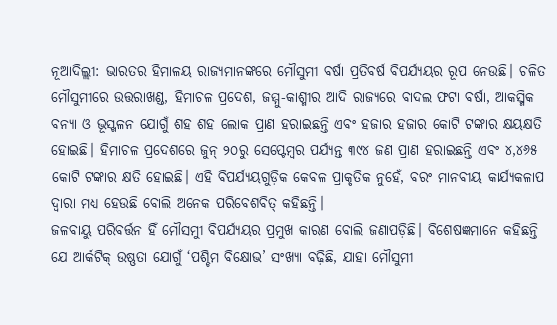ନୂଆଦିଲ୍ଲୀ: ଭାରତର ହିମାଳୟ ରାଜ୍ୟମାନଙ୍କରେ ମୌସୁମୀ ବର୍ଷା ପ୍ରତିବର୍ଷ ବିପର୍ଯ୍ୟୟର ରୂପ ନେଉଛି। ଚଳିତ ମୌସୁମୀରେ ଉତ୍ତରାଖଣ୍ଡ, ହିମାଚଳ ପ୍ରଦେଶ, ଜମ୍ମୁ-କାଶ୍ମୀର ଆଦି ରାଜ୍ୟରେ ବାଦଲ ଫଟା ବର୍ଷା, ଆକସ୍ମିକ ବନ୍ୟା ଓ ଭୂସ୍ଖଳନ ଯୋଗୁଁ ଶହ ଶହ ଲୋକ ପ୍ରାଣ ହରାଇଛନ୍ତି ଏବଂ ହଜାର ହଜାର କୋଟି ଟଙ୍କାର କ୍ଷୟକ୍ଷତି ହୋଇଛି। ହିମାଚଳ ପ୍ରଦେଶରେ ଜୁନ୍ ୨୦ରୁ ସେପ୍ଟେମ୍ବର ପର୍ଯ୍ୟନ୍ତ ୩୯୪ ଜଣ ପ୍ରାଣ ହରାଇଛନ୍ତି ଏବଂ ୪,୪୬୫ କୋଟି ଟଙ୍କାର କ୍ଷତି ହୋଇଛି। ଏହି ବିପର୍ଯ୍ୟୟଗୁଡ଼ିକ କେବଳ ପ୍ରାକୃତିକ ନୁହେଁ, ବରଂ ମାନବୀୟ କାର୍ଯ୍ୟକଳାପ ଦ୍ୱାରା ମଧ୍ୟ ହେଉଛି ବୋଲି ଅନେକ ପରିବେଶବିତ୍ କହିଛନ୍ତି।
ଜଳବାୟୁ ପରିବର୍ତ୍ତନ ହିଁ ମୌସମୁୀ ବିପର୍ଯ୍ୟୟର ପ୍ରମୁଖ କାରଣ ବୋଲି ଜଣାପଡ଼ିଛି। ବିଶେଷଜ୍ଞମାନେ କହିଛନ୍ତି ଯେ ଆର୍କଟିକ୍ ଉଷ୍ଣତା ଯୋଗୁଁ ‘ପଶ୍ଚିମ ବିକ୍ଷୋଭ’ ସଂଖ୍ୟା ବଢ଼ିଛି, ଯାହା ମୌସୁମୀ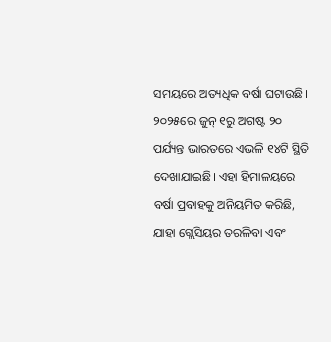ସମୟରେ ଅତ୍ୟଧିକ ବର୍ଷା ଘଟାଉଛି। ୨୦୨୫ରେ ଜୁନ୍ ୧ରୁ ଅଗଷ୍ଟ ୨୦ ପର୍ଯ୍ୟନ୍ତ ଭାରତରେ ଏଭଳି ୧୪ଟି ସ୍ଥିତି ଦେଖାଯାଇଛି। ଏହା ହିମାଳୟରେ ବର୍ଷା ପ୍ରବାହକୁ ଅନିୟମିତ କରିଛି, ଯାହା ଗ୍ଲେସିୟର ତରଳିବା ଏବଂ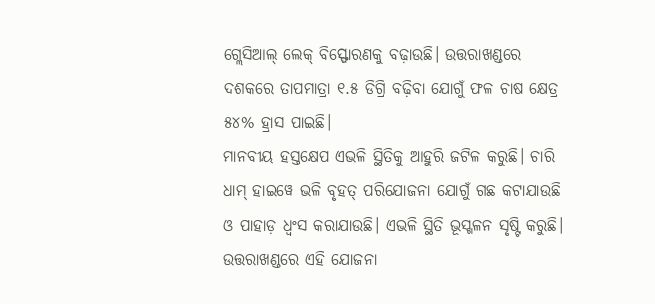ଗ୍ଲେସିଆଲ୍ ଲେକ୍ ବିସ୍ଫୋରଣକୁ ବଢ଼ାଉଛି। ଉତ୍ତରାଖଣ୍ଡରେ ଦଶକରେ ତାପମାତ୍ରା ୧.୫ ଡିଗ୍ରି ବଢ଼ିବା ଯୋଗୁଁ ଫଳ ଚାଷ କ୍ଷେତ୍ର ୫୪% ହ୍ରାସ ପାଇଛି।
ମାନବୀୟ ହସ୍ତକ୍ଷେପ ଏଭଳି ସ୍ଥିତିକୁ ଆହୁରି ଜଟିଳ କରୁଛି। ଚାରି ଧାମ୍ ହାଇୱେ ଭଳି ବୃହତ୍ ପରିଯୋଜନା ଯୋଗୁଁ ଗଛ କଟାଯାଉଛି ଓ ପାହାଡ଼ ଧ୍ବଂସ କରାଯାଉଛି। ଏଭଳି ସ୍ଥିତି ଭୂସ୍ଖଳନ ସୃଷ୍ଟି କରୁଛି। ଉତ୍ତରାଖଣ୍ଡରେ ଏହି ଯୋଜନା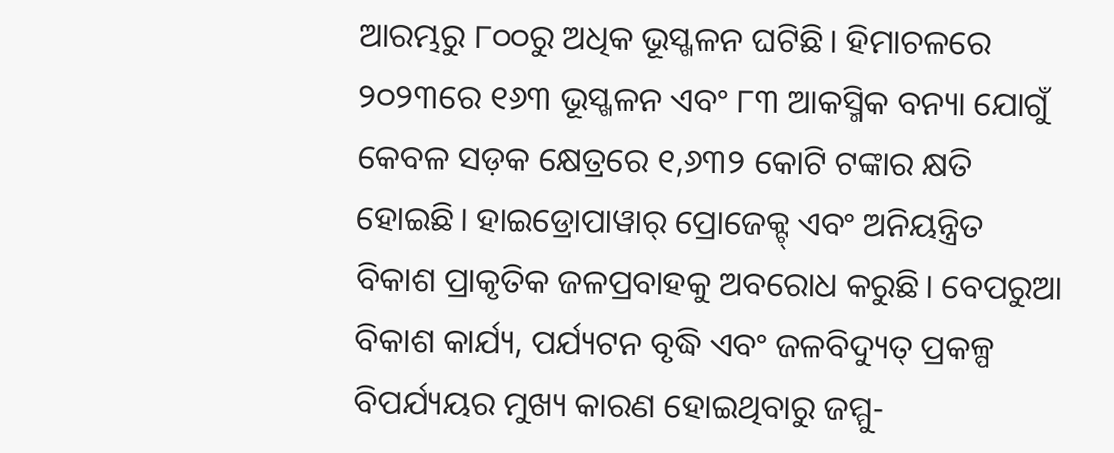ଆରମ୍ଭରୁ ୮୦୦ରୁ ଅଧିକ ଭୂସ୍ଖଳନ ଘଟିଛି। ହିମାଚଳରେ ୨୦୨୩ରେ ୧୬୩ ଭୂସ୍ଖଳନ ଏବଂ ୮୩ ଆକସ୍ମିକ ବନ୍ୟା ଯୋଗୁଁ କେବଳ ସଡ଼କ କ୍ଷେତ୍ରରେ ୧,୬୩୨ କୋଟି ଟଙ୍କାର କ୍ଷତି ହୋଇଛି। ହାଇଡ୍ରୋପାୱାର୍ ପ୍ରୋଜେକ୍ଟ୍ ଏବଂ ଅନିୟନ୍ତ୍ରିତ ବିକାଶ ପ୍ରାକୃତିକ ଜଳପ୍ରବାହକୁ ଅବରୋଧ କରୁଛି। ବେପରୁଆ ବିକାଶ କାର୍ଯ୍ୟ, ପର୍ଯ୍ୟଟନ ବୃଦ୍ଧି ଏବଂ ଜଳବିଦ୍ୟୁତ୍ ପ୍ରକଳ୍ପ ବିପର୍ଯ୍ୟୟର ମୁଖ୍ୟ କାରଣ ହୋଇଥିବାରୁ ଜମ୍ମୁ-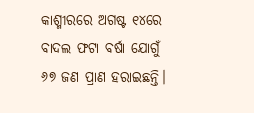କାଶ୍ମୀରରେ ଅଗଷ୍ଟ ୧୪ରେ ବାଦଲ ଫଟା ବର୍ଷା ଯୋଗୁଁ ୬୭ ଜଣ ପ୍ରାଣ ହରାଇଛନ୍ତି।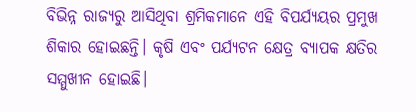ବିଭିନ୍ନ ରାଜ୍ୟରୁ ଆସିଥିବା ଶ୍ରମିକମାନେ ଏହି ବିପର୍ଯ୍ୟୟର ପ୍ରମୁଖ ଶିକାର ହୋଇଛନ୍ତି। କୃଷି ଏବଂ ପର୍ଯ୍ୟଟନ କ୍ଷେତ୍ର ବ୍ୟାପକ କ୍ଷତିର ସମ୍ମୁଖୀନ ହୋଇଛି।